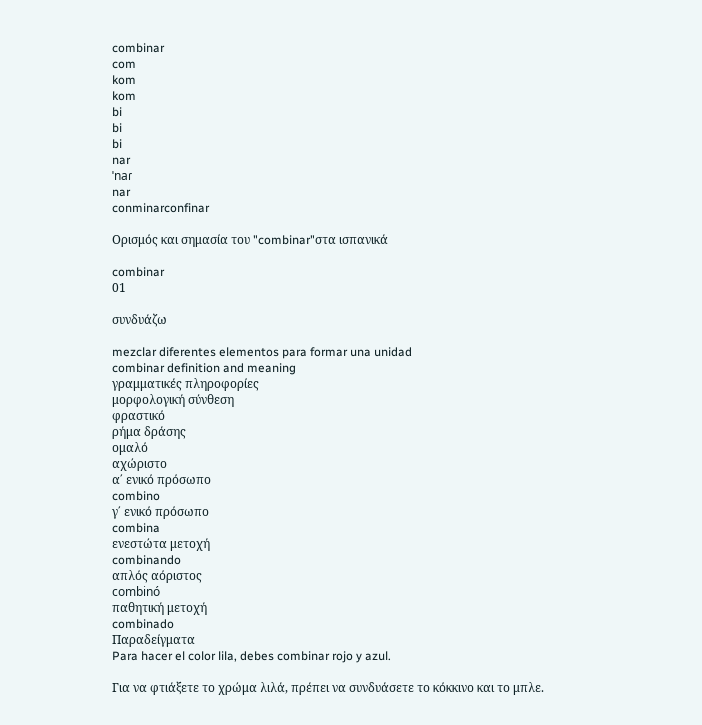combinar
com
kom
kom
bi
bi
bi
nar
ˈnaɾ
nar
conminarconfinar

Ορισμός και σημασία του "combinar"στα ισπανικά

combinar
01

συνδυάζω

mezclar diferentes elementos para formar una unidad
combinar definition and meaning
γραμματικές πληροφορίες
μορφολογική σύνθεση
φραστικό
ρήμα δράσης
ομαλό
αχώριστο
α΄ ενικό πρόσωπο
combino
γ΄ ενικό πρόσωπο
combina
ενεστώτα μετοχή
combinando
απλός αόριστος
combinó
παθητική μετοχή
combinado
Παραδείγματα
Para hacer el color lila, debes combinar rojo y azul.

Για να φτιάξετε το χρώμα λιλά, πρέπει να συνδυάσετε το κόκκινο και το μπλε.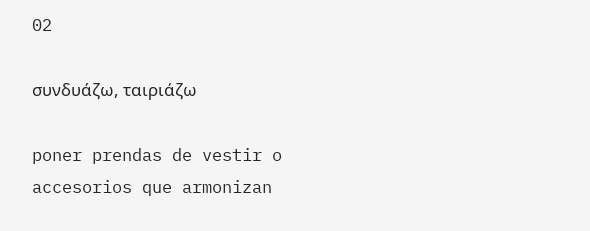02

συνδυάζω, ταιριάζω

poner prendas de vestir o accesorios que armonizan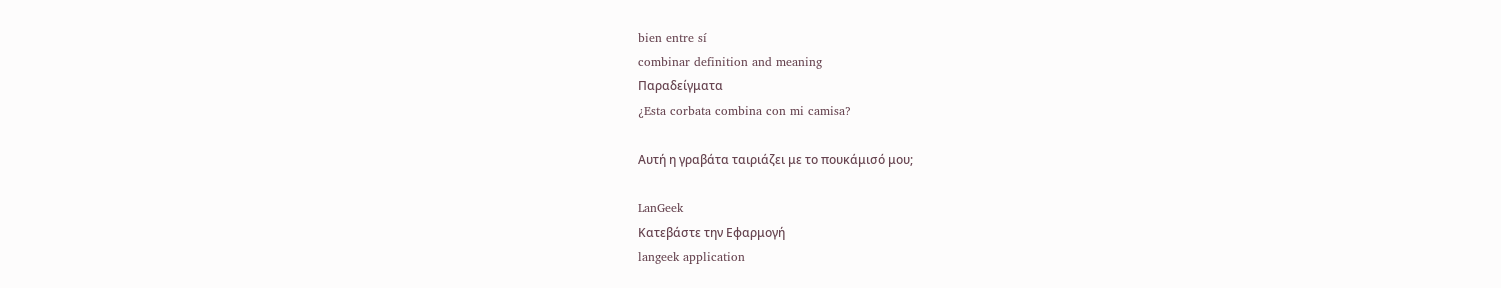bien entre sí
combinar definition and meaning
Παραδείγματα
¿Esta corbata combina con mi camisa?

Αυτή η γραβάτα ταιριάζει με το πουκάμισό μου;

LanGeek
Κατεβάστε την Εφαρμογή
langeek application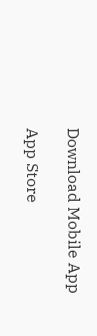Download Mobile App

App Store